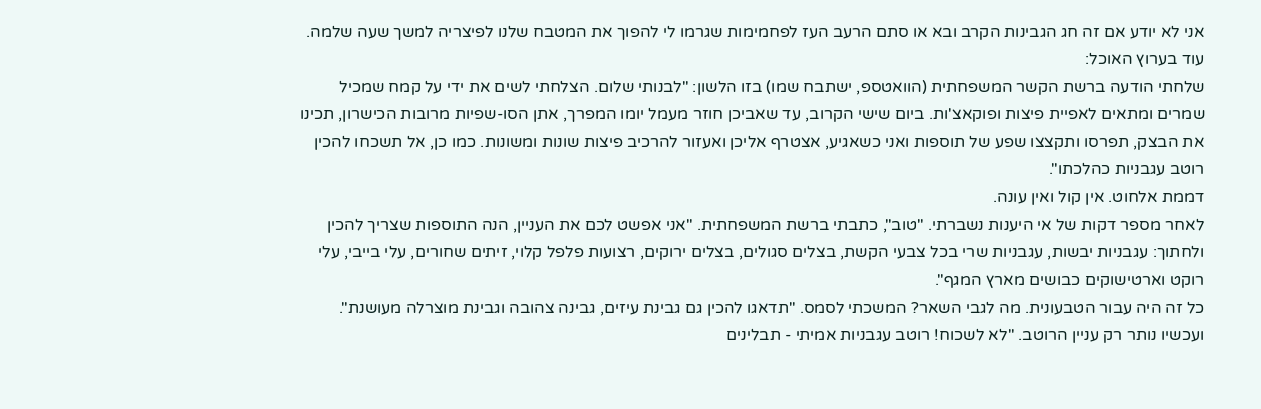אני לא יודע אם זה חג הגבינות הקרב ובא או סתם הרעב העז לפחמימות שגרמו לי להפוך את המטבח שלנו לפיצריה למשך שעה שלמה.
עוד בערוץ האוכל:
שלחתי הודעה ברשת הקשר המשפחתית (הוואטספ, ישתבח שמו) בזו הלשון: "לבנותי שלום. הצלחתי לשים את ידי על קמח שמכיל שמרים ומתאים לאפיית פיצות ופוקאצ'ות. ביום שישי הקרוב, עד שאביכן חוזר מעמל יומו המפרך, אתן הסו-שפיות מרובות הכישרון, תכינו את הבצק, תפרסו ותקצצו שפע של תוספות ואני כשאגיע, אצטרף אליכן ואעזור להרכיב פיצות שונות ומשונות. כמו כן, אל תשכחו להכין רוטב עגבניות כהלכתו".
דממת אלחוט. אין קול ואין עונה.
לאחר מספר דקות של אי היענות נשברתי. "טוב", כתבתי ברשת המשפחתית. "אני אפשט לכם את העניין, הנה התוספות שצריך להכין ולחתוך: עגבניות יבשות, עגבניות שרי בכל צבעי הקשת, בצלים סגולים, בצלים ירוקים, רצועות פלפל קלוי, זיתים שחורים, עלי בייבי, עלי רוקט וארטישוקים כבושים מארץ המגף".
כל זה היה עבור הטבעונית. מה לגבי השאר? המשכתי לסמס. "תדאגו להכין גם גבינת עיזים, גבינה צהובה וגבינת מוצרלה מעושנת".
ועכשיו נותר רק עניין הרוטב. "לא לשכוח! רוטב עגבניות אמיתי - תבלינים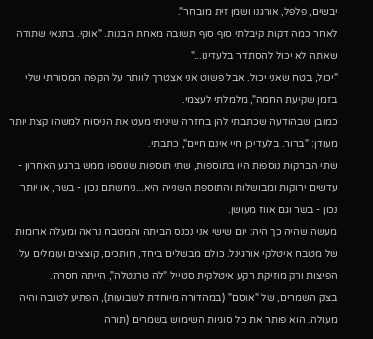יבשים, פלפל, אורגנו ושמן זית מובחר".
לאחר כמה דקות קיבלתי סוף סוף תשובה מאחת הבנות. "אוקי. בתנאי שתודה שאתה לא יכול להסתדר בלעדינו..."
"יכול, בטח שאני יכול. אבל פשוט אני אצטרך לוותר על הקפה המסורתי שלי בזמן שקיעת החמה", מלמלתי לעצמי.
כמובן שבהודעה שכתבתי להן בחזרה שיניתי מעט את הניסוח למשהו קצת יותר מעודן: "ברור. בלעדיכן חיי אינם חיים", כתבתי.
שתי הברקות נוספות היו בתוספות, שתי תוספות שנוספו ממש ברגע האחרון - עדשים ירוקות ומבושלות והתוספת השנייה היא...ניחשתם נכון - בשר, או יותר נכון - בשר וגם אווז מעושן.
מעשה שהיה כך היה: יום שישי אני נכנס הביתה והמטבח נראה ומעלה ארומות של מטבח איטלקי אורגינל. כולם מבשלים ביחד, חותכים, קוצצים ועומלים על הפיצות ורק מוזיקת רקע איטלקית סטייל "לה טרנטלה", הייתה חסרה.
בצק השמרים, של "אוסם" (במהדורה מיוחדת לשבועות), הפתיע לטובה והיה מעולה. הוא פותר את כל סוגיות השימוש בשמרים (תורה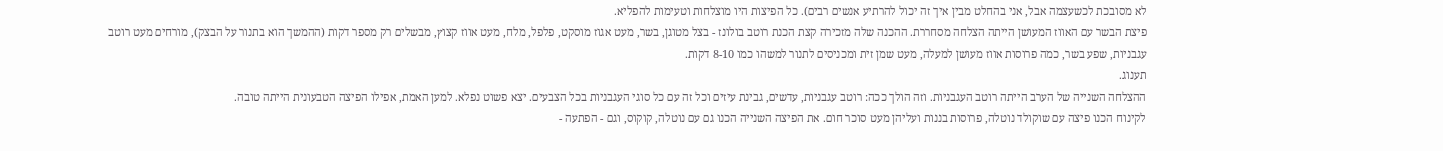לא מסובכת לכשעצמה אבל, אני בהחלט מבין איך זה יכול להרתיע אנשים רבים). כל הפיצות היו מוצלחות וטעימות להפליא.
פיצת הבשר עם האווז המעושן הייתה הצלחה מסחררת. ההכנה שלה מזכירה קצת הכנת רוטב בולונז - בצל מטוגן, בשר, מעט אגוז מוסקט, פלפל, מלח, מעט אווז קצוץ, מבשלים רק מספר דקות (ההמשך הוא בתנור על הבצק), מורחים מעט רוטב עגבניות, שפע בשר, כמה פרוסות אווז מעושן למעלה, מעט שמן זית ומכניסים לתנור למשהו כמו 8-10 דקות.
תענוג.
ההצלחה השנייה של הערב הייתה רוטב העגבניות. וזה הולך ככה: רוטב עגבניות, עדשים, גבינת עיזים וכל זה עם כל סוגי העגבניות בכל הצבעים. יצא פשוט נפלא. למען האמת, אפילו הפיצה הטבעונית הייתה טובה.
לקינוח הכנו פיצה עם שוקולד נוטלה, פרוסות בננות ועליהן מעט סוכר חום. את הפיצה השנייה הכנו גם עם נוטלה, קוקוס, וגם - הפתעה -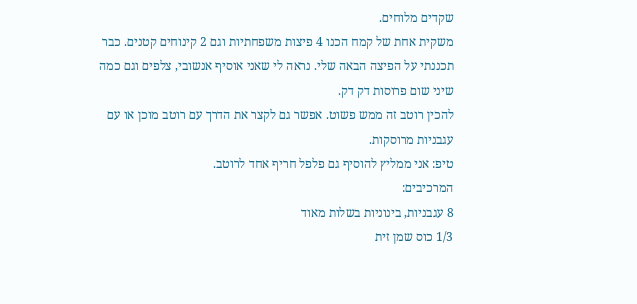שקדים מלוחים.
משקית אחת של קמח הכנו 4 פיצות משפחתיות וגם 2 קינוחים קטנים. כבר תכננתי על הפיצה הבאה שלי. נראה לי שאני אוסיף אנשובי, צלפים וגם כמה שיני שום פרוסות דק דק.
להכין רוטב זה ממש פשוט. אפשר גם לקצר את הדרך עם רוטב מוכן או עם עגבניות מרוסקות.
טיפ: אני ממליץ להוסיף גם פלפל חריף אחד לרוטב.
המרכיבים:
8 עגבניות, בינוניות בשלות מאוד
1/3 כוס שמן זית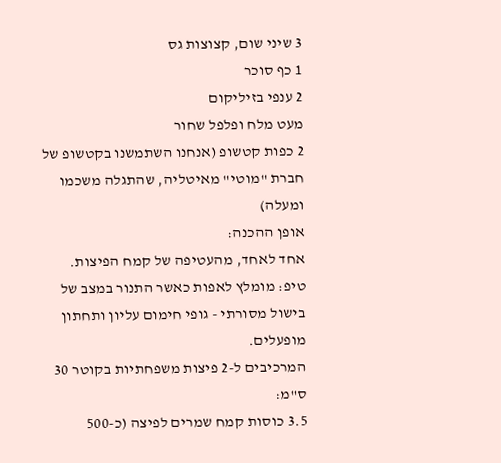3 שיני שום, קצוצות גס
1 כף סוכר
2 ענפי בזיליקום
מעט מלח ופלפל שחור
2 כפות קטשופ (אנחנו השתמשנו בקטשופ של חברת "מוטי" מאיטליה, שהתגלה משכמו ומעלה)
אופן ההכנה:
אחד לאחד, מהעטיפה של קמח הפיצות.
טיפ: מומלץ לאפות כאשר התנור במצב של בישול מסורתי - גופי חימום עליון ותחתון מופעלים.
המרכיבים ל-2 פיצות משפחתיות בקוטר 30 ס"מ:
3.5 כוסות קמח שמרים לפיצה (כ-500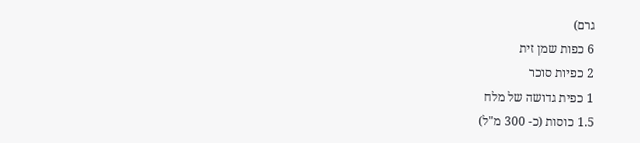גרם)
6 כפות שמן זית
2 כפיות סוכר
1 כפית גדושה של מלח
1.5 כוסות (כ- 300 מ"ל)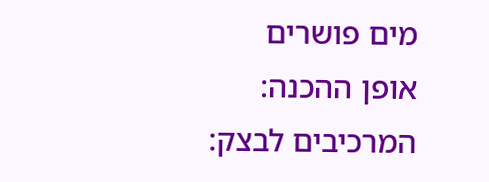מים פושרים
אופן ההכנה:
המרכיבים לבצק: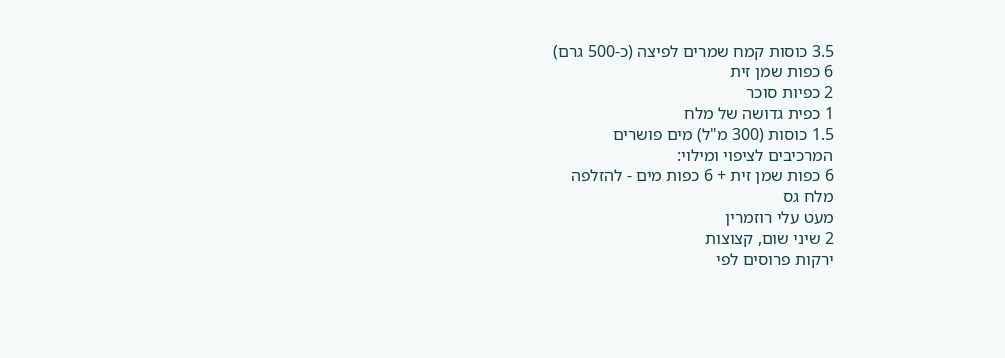3.5 כוסות קמח שמרים לפיצה (כ-500 גרם)
6 כפות שמן זית
2 כפיות סוכר
1 כפית גדושה של מלח
1.5 כוסות (300 מ"ל) מים פושרים
המרכיבים לציפוי ומילוי:
6 כפות שמן זית + 6 כפות מים - להזלפה
מלח גס
מעט עלי רוזמרין
2 שיני שום, קצוצות
ירקות פרוסים לפי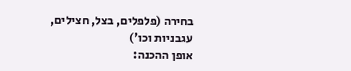בחירה (פלפלים, בצל, חצילים, עגבניות וכו')
אופן ההכנה: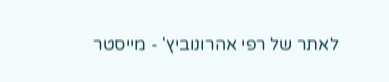לאתר של רפי אהרונוביץ' - מייסטר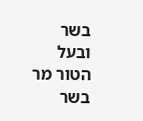בשר ובעל הטור מר בשר